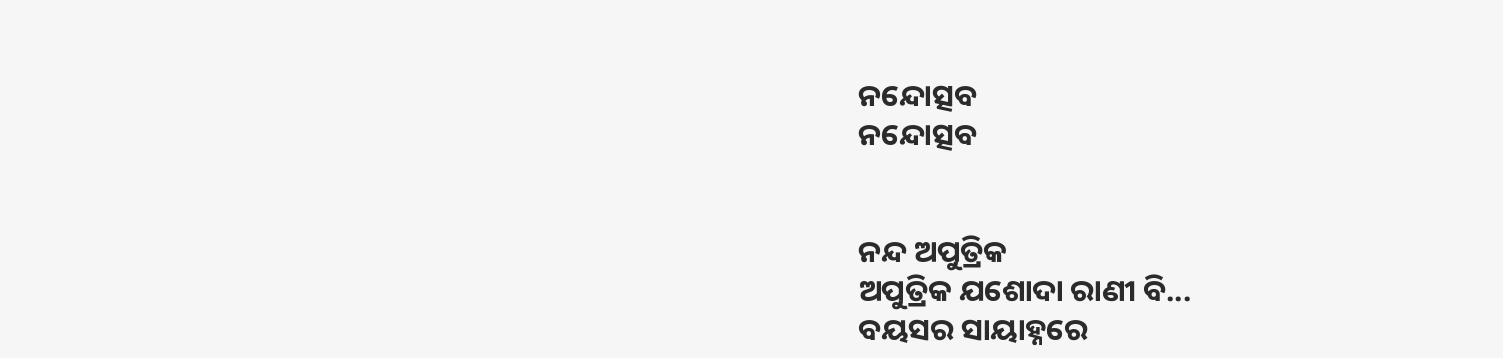ନନ୍ଦୋତ୍ସବ
ନନ୍ଦୋତ୍ସବ


ନନ୍ଦ ଅପୁତ୍ରିକ
ଅପୁତ୍ରିକ ଯଶୋଦା ରାଣୀ ବି...
ବୟସର ସାୟାହ୍ନରେ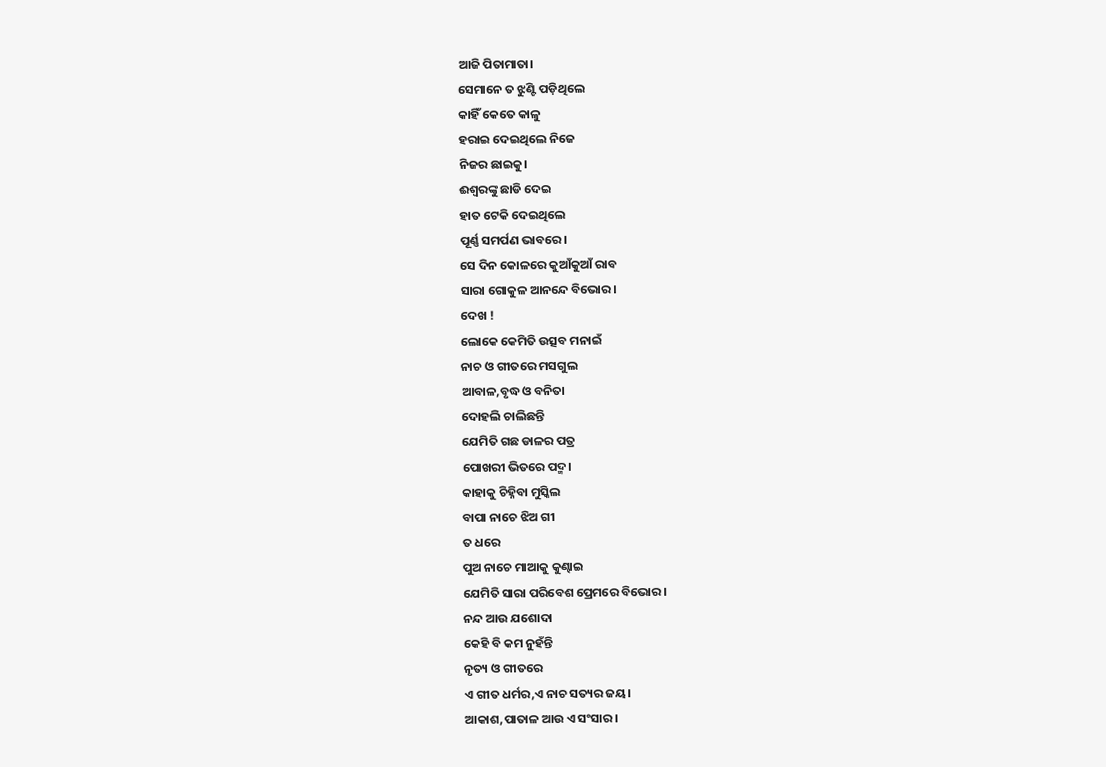ଆଜି ପିତାମାତା।
ସେମାନେ ତ ଝୁଣ୍ଟି ପଡ଼ିଥିଲେ
କାହିଁ କେତେ କାଳୁ
ହରାଇ ଦେଇଥିଲେ ନିଜେ
ନିଜର ଛାଇକୁ।
ଈଶ୍ୱରଙ୍କୁ ଛାଡି ଦେଇ
ହାତ ଟେକି ଦେଇଥିଲେ
ପୂର୍ଣ୍ଣ ସମର୍ପଣ ଭାବରେ।
ସେ ଦିନ କୋଳରେ କୁଆଁକୁଆଁ ରାବ
ସାରା ଗୋକୁଳ ଆନନ୍ଦେ ବିଭୋର।
ଦେଖ !
ଲୋକେ କେମିତି ଉତ୍ସବ ମନାଇଁ
ନାଚ ଓ ଗୀତରେ ମସଗୁଲ
ଆବାଳ,ବୃଦ୍ଧ ଓ ବନିତା
ଦୋହଲି ଚାଲିଛନ୍ତି
ଯେମିତି ଗଛ ଡାଳର ପତ୍ର
ପୋଖରୀ ଭିତରେ ପଦ୍ମ।
କାହାକୁ ଚିହ୍ନିବା ମୁସ୍କିଲ
ବାପା ନାଚେ ଝିଅ ଗୀ
ତ ଧରେ
ପୁଅ ନାଚେ ମାଆକୁ କୁଣ୍ଢାଇ
ଯେମିତି ସାରା ପରିବେଶ ପ୍ରେମରେ ବିଭୋର।
ନନ୍ଦ ଆଉ ଯଶୋଦା
କେହି ବି କମ ନୁହଁନ୍ତି
ନୃତ୍ୟ ଓ ଗୀତରେ
ଏ ଗୀତ ଧର୍ମର,ଏ ନାଚ ସତ୍ୟର ଜୟ।
ଆକାଶ,ପାତାଳ ଆଉ ଏ ସଂସାର।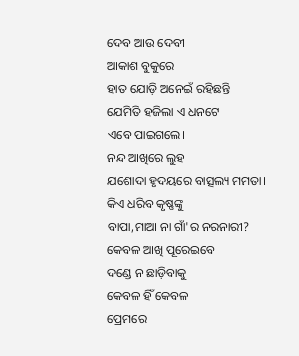ଦେବ ଆଉ ଦେବୀ
ଆକାଶ ବୁକୁରେ
ହାତ ଯୋଡ଼ି ଅନେଇଁ ରହିଛନ୍ତି
ଯେମିତି ହଜିଲା ଏ ଧନଟେ
ଏବେ ପାଇଗଲେ।
ନନ୍ଦ ଆଖିରେ ଲୁହ
ଯଶୋଦା ହୃଦୟରେ ବାତ୍ସଲ୍ୟ ମମତା।
କିଏ ଧରିବ କୃଷ୍ଣଙ୍କୁ
ବାପା,ମାଆ ନା ଗାଁ'ର ନରନାରୀ?
କେବଳ ଆଖି ପୂରେଇବେ
ଦଣ୍ଡେ ନ ଛାଡ଼ିବାକୁ
କେବଳ ହିଁ କେବଳ
ପ୍ରେମରେ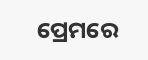ପ୍ରେମରେ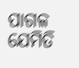ପାଗଳ
ଯେମିତି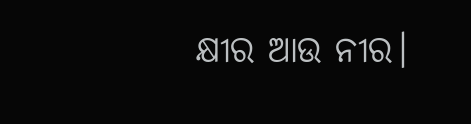କ୍ଷୀର ଆଉ ନୀର।